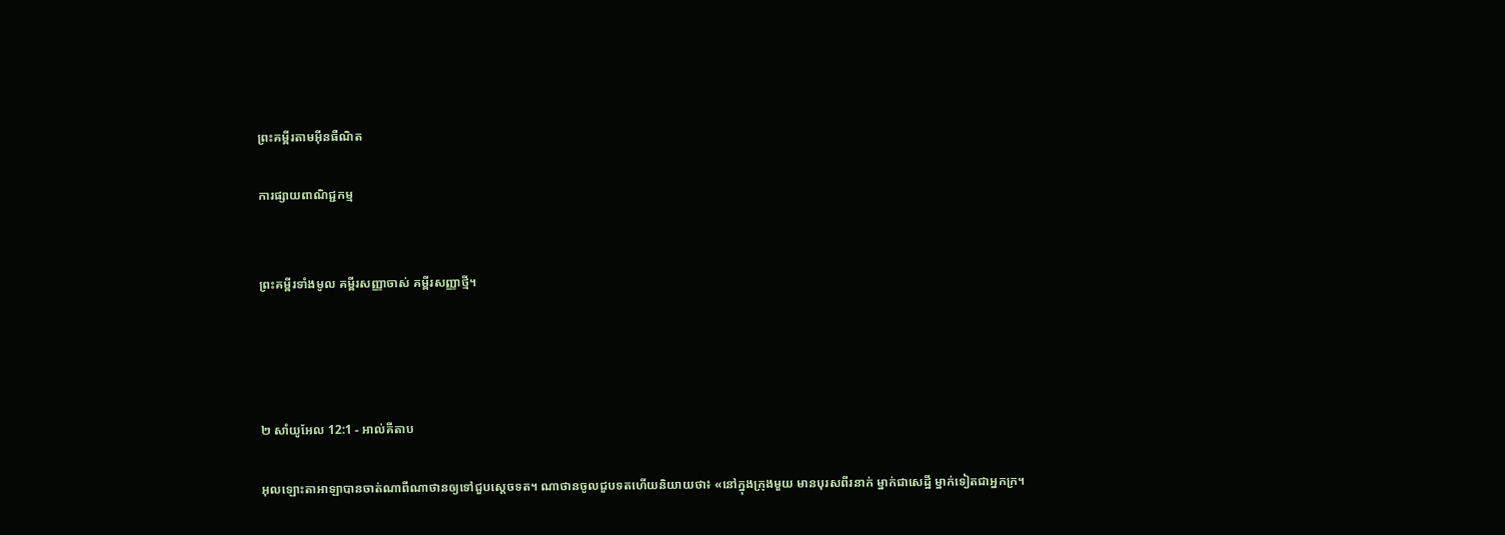ព្រះគម្ពីរតាមអ៊ីនធឺណិត

ការផ្សាយពាណិជ្ជកម្ម


ព្រះគម្ពីរទាំងមូល គម្ពីរសញ្ញាចាស់ គម្ពីរសញ្ញាថ្មី។




២ សាំ‌យូ‌អែល 12:1 - អាល់គីតាប

អុលឡោះ‌តាអាឡាបានចាត់ណាពីណាថានឲ្យទៅជួបស្តេចទត។ ណាថានចូលជួបទតហើយនិយាយថា៖ «នៅក្នុងក្រុងមួយ មានបុរសពីរនាក់ ម្នាក់ជាសេដ្ឋី ម្នាក់ទៀតជាអ្នកក្រ។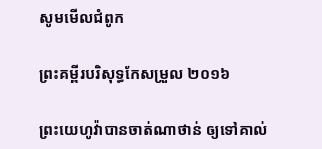សូមមើលជំពូក

ព្រះគម្ពីរបរិសុទ្ធកែសម្រួល ២០១៦

ព្រះ‌យេហូវ៉ាបានចាត់ណា‌ថាន់ ឲ្យទៅគាល់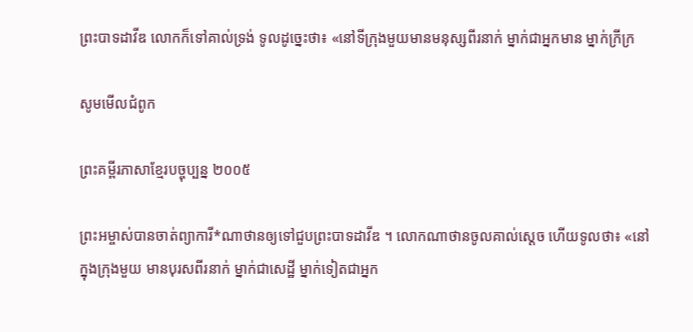ព្រះបាទដាវីឌ លោកក៏ទៅគាល់ទ្រង់ ទូលដូច្នេះថា៖ «នៅទីក្រុងមួយមានមនុស្សពីរនាក់ ម្នាក់ជាអ្នកមាន ម្នាក់ក្រីក្រ

សូមមើលជំពូក

ព្រះគម្ពីរភាសាខ្មែរបច្ចុប្បន្ន ២០០៥

ព្រះ‌អម្ចាស់បានចាត់ព្យាការី*ណាថានឲ្យទៅជួបព្រះ‌បាទដាវីឌ ។ លោកណាថានចូលគាល់ស្ដេច ហើយទូលថា៖ «នៅក្នុងក្រុងមួយ មានបុរសពីរនាក់ ម្នាក់ជាសេដ្ឋី ម្នាក់ទៀតជាអ្នក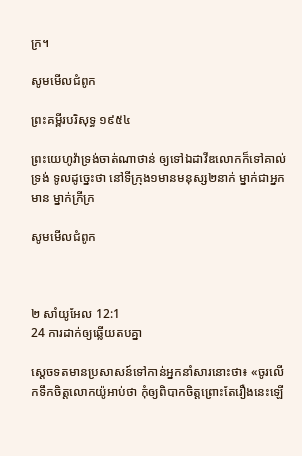ក្រ។

សូមមើលជំពូក

ព្រះគម្ពីរបរិសុទ្ធ ១៩៥៤

ព្រះ‌យេហូវ៉ាទ្រង់ចាត់ណាថាន់ ឲ្យទៅឯដាវីឌលោកក៏ទៅគាល់ទ្រង់ ទូលដូច្នេះថា នៅទីក្រុង១មានមនុស្ស២នាក់ ម្នាក់ជាអ្នកមាន ម្នាក់ក្រីក្រ

សូមមើលជំពូក



២ សាំ‌យូ‌អែល 12:1
24 ការដាក់ឲ្យឆ្លើយតបគ្នា

ស្តេចទតមានប្រសាសន៍ទៅកាន់អ្នកនាំសារនោះថា៖ «ចូរលើកទឹកចិត្តលោកយ៉ូអាប់ថា កុំឲ្យពិបាកចិត្តព្រោះតែរឿងនេះឡើ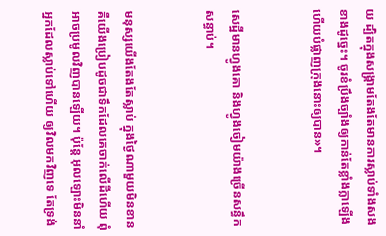យ ដ្បិតក្នុងសង្គ្រាមតែងតែមានការស្លាប់ទាំងសងខាងដូច្នេះ។ ចូរខំប្រឹងច្បាំងឲ្យកាន់តែខ្លាំង‌ក្លាឡើង ហើយបំផ្លាញក្រុងនោះឲ្យបាន»។


សេដ្ឋីមានហ្វូងគោ និងហ្វូងចៀមយ៉ាងច្រើនសន្ធឹកសន្ធាប់។


មនុស្សយើងតែងតែស្លាប់ ក្នុងថ្ងៃណាមួយមិនខាន គឺយើងប្រៀបដូចជាទឹកដែលគេចាក់លើដីហើយ ពុំអាចប្រមូលវិញបានឡើយ។ ប៉ុន្តែ អុលឡោះមិននាំអ្នកដែលស្លាប់ទៅហើយ ឲ្យវិលមកវិញទេ តែទ្រង់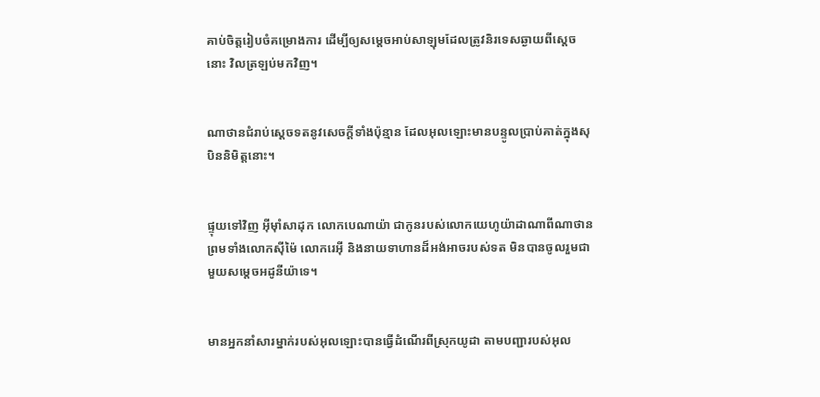គាប់ចិត្តរៀប‌ចំគម្រោង‌ការ ដើម្បីឲ្យសម្តេចអាប់‌សាឡុមដែលត្រូវនិរ‌ទេសឆ្ងាយពីស្តេចនោះ វិលត្រឡប់មកវិញ។


ណាថានជំរាប់ស្តេចទតនូវសេចក្តីទាំងប៉ុន្មាន ដែលអុលឡោះមានបន្ទូលប្រាប់គាត់ក្នុងសុបិននិមិត្តនោះ។


ផ្ទុយទៅវិញ អ៊ីមុាំសាដុក លោកបេណា‌យ៉ា ជាកូនរបស់លោកយេហូ‌យ៉ាដាណាពីណាថាន ព្រមទាំងលោកស៊ី‌ម៉ៃ លោករេអ៊ី និងនាយទាហានដ៏អង់‌អាចរបស់ទត មិនបានចូលរួមជាមួយសម្តេចអដូ‌នី‌យ៉ាទេ។


មានអ្នកនាំសារម្នាក់របស់អុលឡោះបានធ្វើដំណើរពីស្រុកយូដា តាមបញ្ជារបស់អុល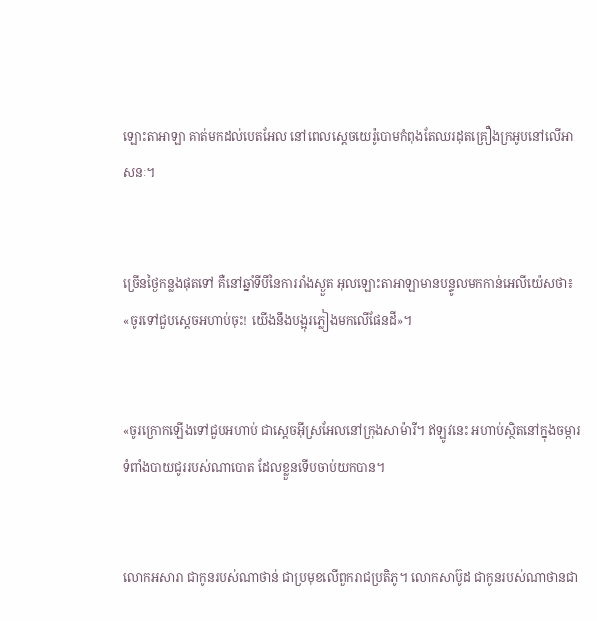ឡោះ‌តាអាឡា គាត់មកដល់បេត‌អែល នៅពេលស្តេចយេរ៉ូ‌បោមកំពុងតែឈរដុតគ្រឿងក្រអូបនៅលើអាសនៈ។


ច្រើនថ្ងៃកន្លងផុតទៅ គឺនៅឆ្នាំទីបីនៃការរាំងស្ងួត អុលឡោះ‌តាអាឡាមានបន្ទូលមកកាន់អេលី‌យ៉េសថា៖ «ចូរទៅជួបស្តេចអហាប់ចុះ! យើងនឹងបង្អុរភ្លៀងមកលើផែនដី»។


«ចូរក្រោកឡើងទៅជួបអហាប់ ជាស្តេចអ៊ីស្រ‌អែលនៅក្រុងសាម៉ារី។ ឥឡូវនេះ អហាប់ស្ថិតនៅក្នុងចម្ការទំពាំង‌បាយ‌ជូររបស់ណា‌បោត ដែលខ្លួនទើបចាប់យកបាន។


លោកអសារា ជាកូនរបស់ណាថាន់ ជាប្រមុខលើពួករាជប្រតិ‌ភូ។ លោកសាប៊ូដ ជាកូនរបស់ណាថានជា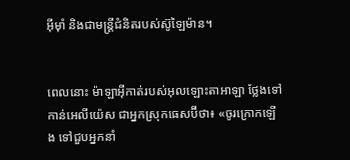អ៊ីមុាំ និងជាមន្ត្រីជំនិតរបស់ស៊ូឡៃ‌ម៉ាន។


ពេលនោះ ម៉ាឡា‌អ៊ីកាត់របស់អុលឡោះ‌តាអាឡា ថ្លែងទៅកាន់អេលី‌យ៉េស ជាអ្នកស្រុកធេស‌ប៊ីថា៖ «ចូរក្រោកឡើង ទៅជួបអ្នកនាំ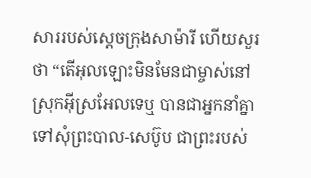សាររបស់ស្តេចក្រុងសា‌ម៉ារី ហើយសួរថា “តើអុលឡោះមិនមែនជាម្ចាស់នៅស្រុកអ៊ីស្រ‌អែលទេឬ បានជាអ្នកនាំគ្នាទៅសុំព្រះបាល-សេប៊ូប ជាព្រះរបស់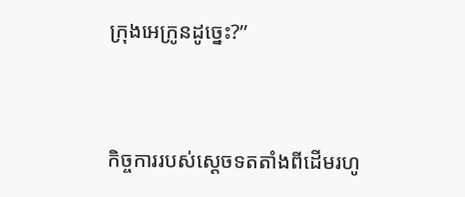ក្រុងអេក្រូនដូច្នេះ?”


កិច្ចការរបស់ស្តេចទតតាំងពីដើមរហូ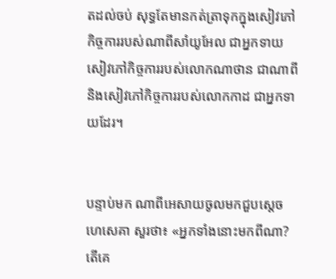តដល់ចប់ សុទ្ធតែមានកត់‌ត្រាទុកក្នុងសៀវភៅកិច្ចការរបស់ណាពីសាំយូ‌អែល ជាអ្នកទាយ សៀវភៅកិច្ចការរបស់លោកណា‌ថាន ជាណាពី និងសៀវភៅកិច្ចការរបស់លោកកាដ ជាអ្នកទាយដែរ។


បន្ទាប់មក ណាពីអេសាយចូលមកជួបស្តេចហេ‌សេគា សួរថា៖ «អ្នកទាំងនោះមកពីណា? តើគេ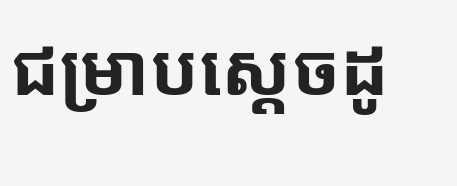ជម្រាបស្តេចដូ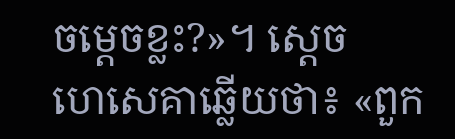ចម្ដេចខ្លះ?»។ ស្តេចហេ‌សេគាឆ្លើយថា៖ «ពួក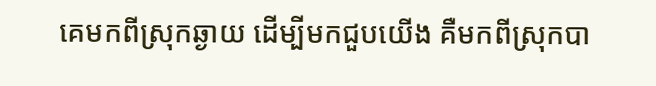គេមកពីស្រុកឆ្ងាយ ដើម្បីមកជួបយើង គឺមកពីស្រុកបា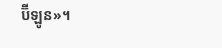ប៊ី‌ឡូន»។